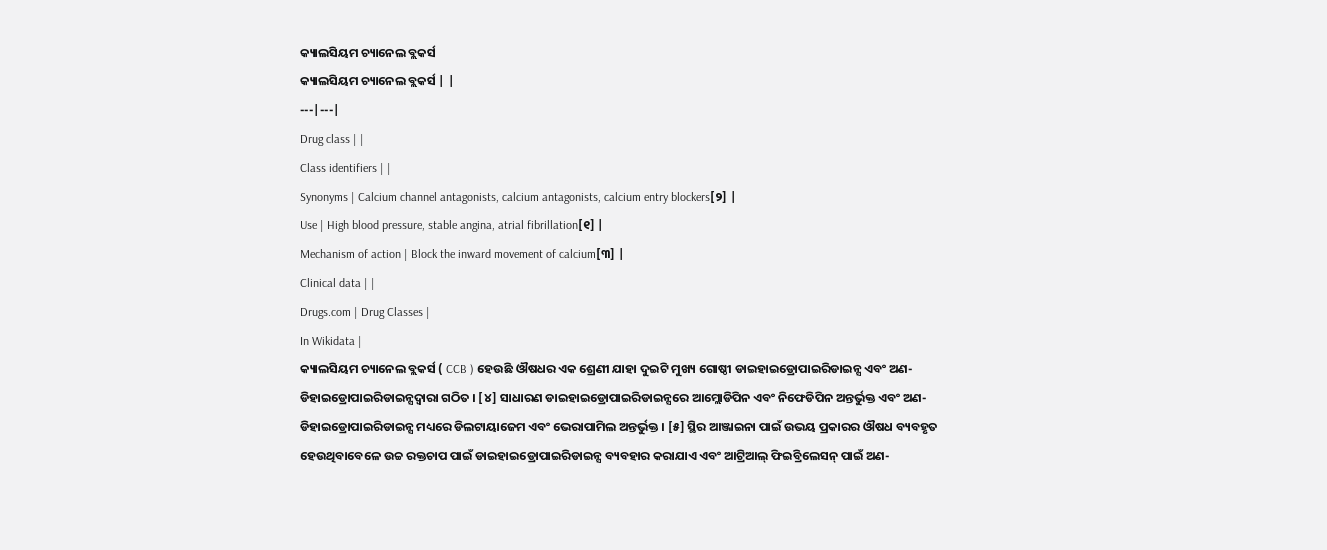କ୍ୟାଲସିୟମ ଚ୍ୟାନେଲ ବ୍ଲକର୍ସ
କ୍ୟାଲସିୟମ ଚ୍ୟାନେଲ ବ୍ଲକର୍ସ | |
---|---|
Drug class | |
Class identifiers | |
Synonyms | Calcium channel antagonists, calcium antagonists, calcium entry blockers[୨] |
Use | High blood pressure, stable angina, atrial fibrillation[୧] |
Mechanism of action | Block the inward movement of calcium[୩] |
Clinical data | |
Drugs.com | Drug Classes |
In Wikidata |
କ୍ୟାଲସିୟମ ଚ୍ୟାନେଲ ବ୍ଲକର୍ସ ( CCB ) ହେଉଛି ଔଷଧର ଏକ ଶ୍ରେଣୀ ଯାହା ଦୁଇଟି ମୁଖ୍ୟ ଗୋଷ୍ଠୀ ଡାଇହାଇଡ୍ରୋପାଇରିଡାଇନ୍ସ ଏବଂ ଅଣ-ଡିହାଇଡ୍ରୋପାଇରିଡାଇନ୍ସଦ୍ୱାରା ଗଠିତ । [୪] ସାଧାରଣ ଡାଇହାଇଡ୍ରୋପାଇରିଡାଇନ୍ସରେ ଆମ୍ଲୋଡିପିନ ଏବଂ ନିଫେଡିପିନ ଅନ୍ତର୍ଭୁକ୍ତ ଏବଂ ଅଣ-ଡିହାଇଡ୍ରୋପାଇରିଡାଇନ୍ସ ମଧ୍ୟରେ ଡିଲଟାୟାଜେମ ଏବଂ ଭେରାପାମିଲ ଅନ୍ତର୍ଭୁକ୍ତ । [୫] ସ୍ଥିର ଆଞ୍ଜାଇନା ପାଇଁ ଉଭୟ ପ୍ରକାରର ଔଷଧ ବ୍ୟବହୃତ ହେଉଥିବାବେଳେ ଉଚ୍ଚ ରକ୍ତଚାପ ପାଇଁ ଡାଇହାଇଡ୍ରୋପାଇରିଡାଇନ୍ସ ବ୍ୟବହାର କରାଯାଏ ଏବଂ ଆଟ୍ରିଆଲ୍ ଫିଇବ୍ରିଲେସନ୍ ପାଇଁ ଅଣ-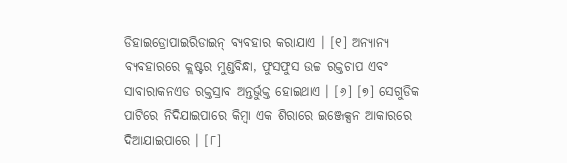ଡିହାଇଡ୍ରୋପାଇରିଡାଇନ୍ ବ୍ୟବହାର କରାଯାଏ । [୧] ଅନ୍ୟାନ୍ୟ ବ୍ୟବହାରରେ କ୍ଲଷ୍ଟର ମୁଣ୍ଡବିନ୍ଧା, ଫୁସଫୁସ ଉଚ୍ଚ ରକ୍ତଚାପ ଏବଂ ସାବାରାକନଏଡ ରକ୍ତସ୍ରାବ ଅନ୍ତର୍ଭୁକ୍ତ ହୋଇଥାଏ । [୬] [୭] ସେଗୁଡିକ ପାଟିରେ ନିଦିଯାଇପାରେ କିମ୍ବା ଏକ ଶିରାରେ ଇଞ୍ଜେକ୍ସନ ଆକାରରେ ଦିଆଯାଇପାରେ । [୮]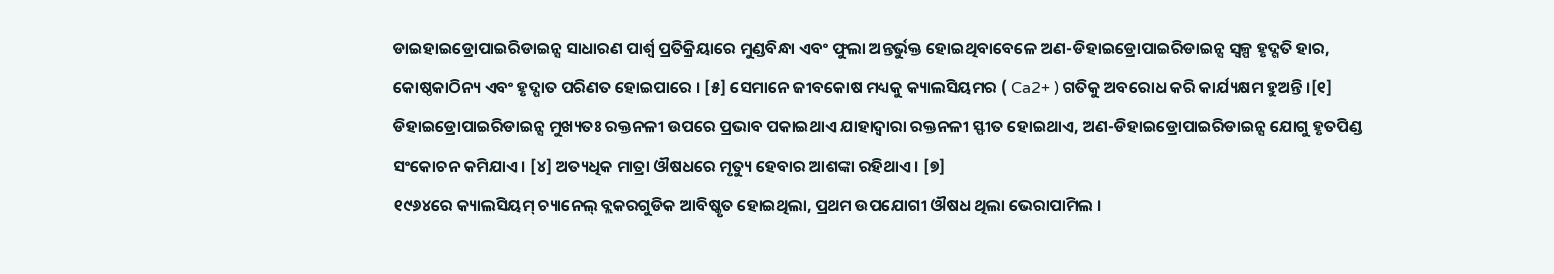ଡାଇହାଇଡ୍ରୋପାଇରିଡାଇନ୍ସ ସାଧାରଣ ପାର୍ଶ୍ୱ ପ୍ରତିକ୍ରିୟାରେ ମୁଣ୍ଡବିନ୍ଧା ଏବଂ ଫୁଲା ଅନ୍ତର୍ଭୁକ୍ତ ହୋଇଥିବାବେଳେ ଅଣ-ଡିହାଇଡ୍ରୋପାଇରିଡାଇନ୍ସ ସ୍ୱଳ୍ପ ହୃଦ୍ଗତି ହାର, କୋଷ୍ଠକାଠିନ୍ୟ ଏବଂ ହୃଦ୍ପାତ ପରିଣତ ହୋଇପାରେ । [୫] ସେମାନେ ଜୀବକୋଷ ମଧ୍ୟକୁ କ୍ୟାଲସିୟମର ( Ca2+ ) ଗତିକୁ ଅବରୋଧ କରି କାର୍ଯ୍ୟକ୍ଷମ ହୁଅନ୍ତି ।[୧] ଡିହାଇଡ୍ରୋପାଇରିଡାଇନ୍ସ ମୁଖ୍ୟତଃ ରକ୍ତନଳୀ ଉପରେ ପ୍ରଭାବ ପକାଇଥାଏ ଯାହାଦ୍ୱାରା ରକ୍ତନଳୀ ସ୍ଫୀତ ହୋଇଥାଏ, ଅଣ-ଡିହାଇଡ୍ରୋପାଇରିଡାଇନ୍ସ ଯୋଗୁ ହୃତପିଣ୍ଡ ସଂକୋଚନ କମିଯାଏ । [୪] ଅତ୍ୟଧିକ ମାତ୍ରା ଔଷଧରେ ମୃତ୍ୟୁ ହେବାର ଆଶଙ୍କା ରହିଥାଏ । [୭]
୧୯୬୪ରେ କ୍ୟାଲସିୟମ୍ ଚ୍ୟାନେଲ୍ ବ୍ଲକରଗୁଡିକ ଆବିଷ୍କୃତ ହୋଇଥିଲା, ପ୍ରଥମ ଉପଯୋଗୀ ଔଷଧ ଥିଲା ଭେରାପାମିଲ ।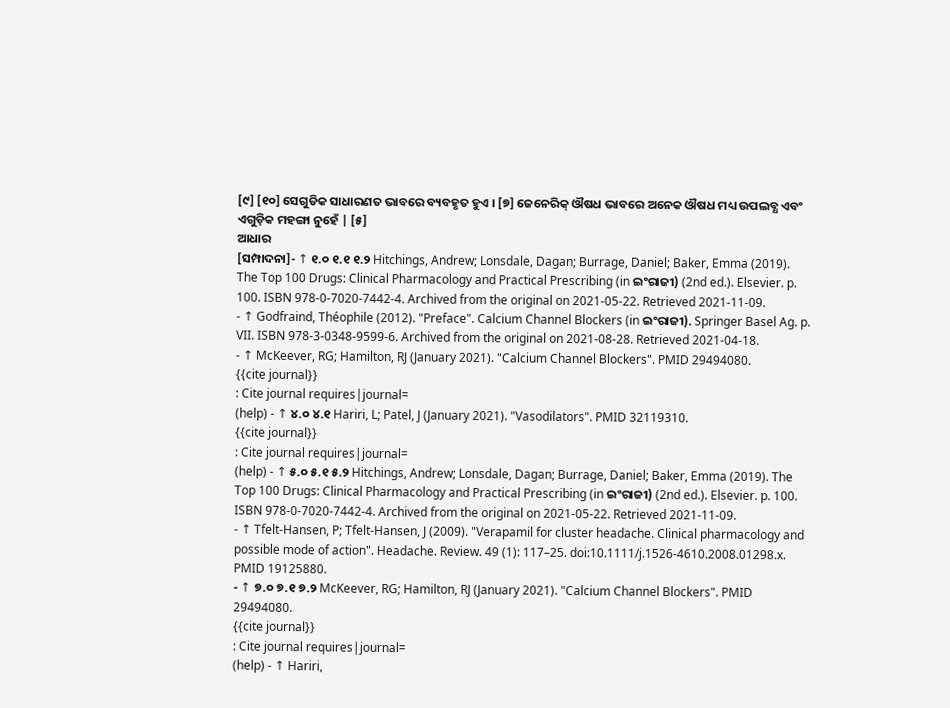[୯] [୧୦] ସେଗୁଡିକ ସାଧାରଣତ ଭାବରେ ବ୍ୟବହୃତ ହୁଏ । [୭] ଜେନେରିକ୍ ଔଷଧ ଭାବରେ ଅନେକ ଔଷଧ ମଧ୍ୟ ଉପଲବ୍ଧ ଏବଂ ଏଗୁଡ଼ିକ ମହଙ୍ଗା ନୁହେଁ | [୫]
ଆଧାର
[ସମ୍ପାଦନା]- ↑ ୧.୦ ୧.୧ ୧.୨ Hitchings, Andrew; Lonsdale, Dagan; Burrage, Daniel; Baker, Emma (2019). The Top 100 Drugs: Clinical Pharmacology and Practical Prescribing (in ଇଂରାଜୀ) (2nd ed.). Elsevier. p. 100. ISBN 978-0-7020-7442-4. Archived from the original on 2021-05-22. Retrieved 2021-11-09.
- ↑ Godfraind, Théophile (2012). "Preface". Calcium Channel Blockers (in ଇଂରାଜୀ). Springer Basel Ag. p. VII. ISBN 978-3-0348-9599-6. Archived from the original on 2021-08-28. Retrieved 2021-04-18.
- ↑ McKeever, RG; Hamilton, RJ (January 2021). "Calcium Channel Blockers". PMID 29494080.
{{cite journal}}
: Cite journal requires|journal=
(help) - ↑ ୪.୦ ୪.୧ Hariri, L; Patel, J (January 2021). "Vasodilators". PMID 32119310.
{{cite journal}}
: Cite journal requires|journal=
(help) - ↑ ୫.୦ ୫.୧ ୫.୨ Hitchings, Andrew; Lonsdale, Dagan; Burrage, Daniel; Baker, Emma (2019). The Top 100 Drugs: Clinical Pharmacology and Practical Prescribing (in ଇଂରାଜୀ) (2nd ed.). Elsevier. p. 100. ISBN 978-0-7020-7442-4. Archived from the original on 2021-05-22. Retrieved 2021-11-09.
- ↑ Tfelt-Hansen, P; Tfelt-Hansen, J (2009). "Verapamil for cluster headache. Clinical pharmacology and possible mode of action". Headache. Review. 49 (1): 117–25. doi:10.1111/j.1526-4610.2008.01298.x. PMID 19125880.
- ↑ ୭.୦ ୭.୧ ୭.୨ McKeever, RG; Hamilton, RJ (January 2021). "Calcium Channel Blockers". PMID 29494080.
{{cite journal}}
: Cite journal requires|journal=
(help) - ↑ Hariri,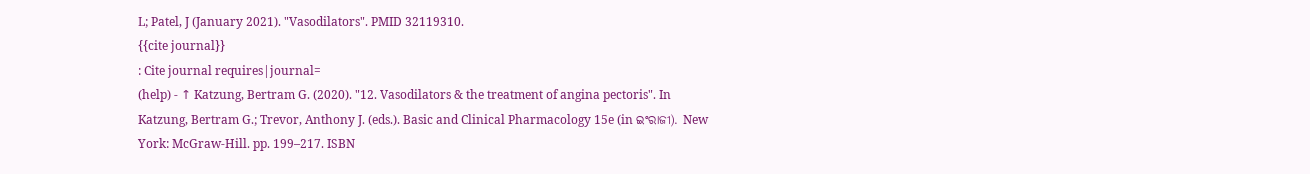L; Patel, J (January 2021). "Vasodilators". PMID 32119310.
{{cite journal}}
: Cite journal requires|journal=
(help) - ↑ Katzung, Bertram G. (2020). "12. Vasodilators & the treatment of angina pectoris". In Katzung, Bertram G.; Trevor, Anthony J. (eds.). Basic and Clinical Pharmacology 15e (in ଇଂରାଜୀ). New York: McGraw-Hill. pp. 199–217. ISBN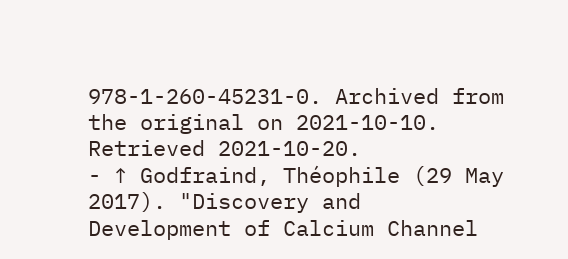978-1-260-45231-0. Archived from the original on 2021-10-10. Retrieved 2021-10-20.
- ↑ Godfraind, Théophile (29 May 2017). "Discovery and Development of Calcium Channel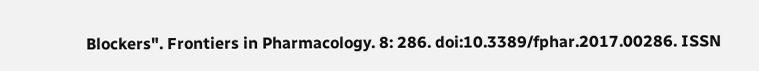Blockers". Frontiers in Pharmacology. 8: 286. doi:10.3389/fphar.2017.00286. ISSN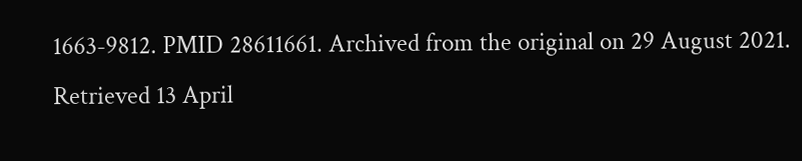1663-9812. PMID 28611661. Archived from the original on 29 August 2021. Retrieved 13 April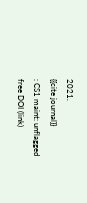2021.
{{cite journal}}
: CS1 maint: unflagged free DOI (link)